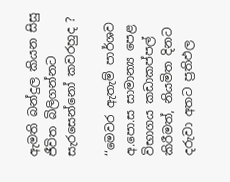ඇමති බන්දුල කියන සිසු ජීවිත බිලිගන්නට සැරසෙන්නෝ කවරහුද ?

‘‘මෙවර ඇතැම් පාර්ශව අ.පො.ස සාමාන්‍ය පෙළ විභාගය කඩාකප්පල් කිරීමත්, නියමිත දිනට දරුවා අතට ප්‍රතිඵල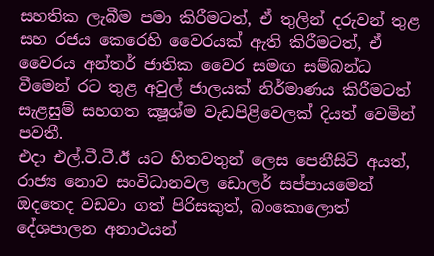සහතික ලැබීම පමා කිරීමටත්, ඒ තුලින් දරුවන් තුළ සහ රජය කෙරෙහි වෛරයක් ඇති කිරීමටත්, ඒ වෛරය අන්තර් ජාතික වෛර සමඟ සම්බන්ධ වීමෙන් රට තුළ අවුල් ජාලයක් නිර්මාණය කිරීමටත් සැළසුම් සහගත ක්‍ෂූශ්ම වැඩපිළිවෙලක් දියත් වෙමින් පවතී.
එදා එල්.ටී.ටී.ඊ යට හිතවතුන් ලෙස පෙනීසිටි අයත්, රාජ්‍ය නොව සංවිධානවල ඩොලර් සප්පායමෙන් ඔදතෙද වඩවා ගත් පිරිසකුත්, බංකොලොත් දේශපාලන අනාථයන්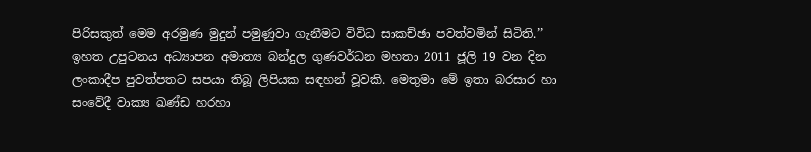පිරිසකුත් මෙම අරමුණ මුදුන් පමුණුවා ගැනීමට විවිධ සාකච්ඡා පවත්වමින් සිටිති.’’
ඉහත උපුටනය අධ්‍යාපන අමාත්‍ය බන්දුල ගුණවර්ධන මහතා 2011 ජූලි 19 වන දින ලංකාදීප පුවත්පතට සපයා තිබූ ලිපියක සඳහන් වූවකි. මෙතුමා මේ ඉතා බරසාර හා සංවේදී වාක්‍ය ඛණ්ඩ හරහා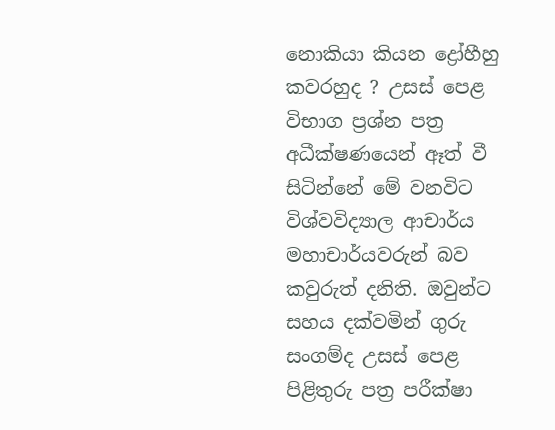නොකියා කියන ද්‍රෝහීහු කවරහුද ? උසස් පෙළ විභාග ප්‍රශ්න පත්‍ර අධීක්ෂණයෙන් ඈත් වී සිටින්නේ මේ වනවිට විශ්වවිද්‍යාල ආචාර්ය මහාචාර්යවරුන් බව කවුරුත් දනිති. ඔවුන්ට සහය දක්වමින් ගුරු සංගම්ද උසස් පෙළ පිළිතුරු පත්‍ර පරීක්ෂා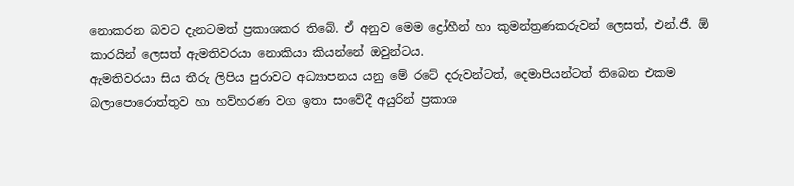නොකරන බවට දැනටමත් ප්‍රකාශකර තිබේ. ඒ අනුව මෙම ද්‍රෝහීන් හා කුමන්ත්‍රණකරුවන් ලෙසත්, එන්.ජී. ඕ කාරයින් ලෙසත් ඇමතිවරයා නොකියා කියන්නේ ඔවුන්ටය.
ඇමතිවරයා සිය තීරු ලිපිය පුරාවට අධ්‍යාපනය යනු මේ රටේ දරුවන්ටත්, දෙමාපියන්ටත් තිබෙන එකම බලාපොරොත්තුව හා හව්හරණ වග ඉතා සංවේදී අයුරින් ප්‍රකාශ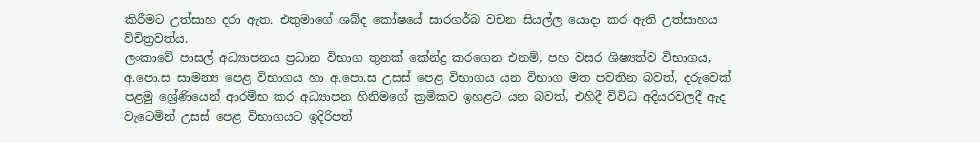කිරීමට උත්සාහ දරා ඇත. එතුමාගේ ශබ්ද කෝෂයේ සාරගර්බ වචන සියල්ල යොදා කර ඇති උත්සාහය විචිත්‍රවත්ය.
ලංකාවේ පාසල් අධ්‍යාපනය ප්‍රධාන විභාග තුනක් කේන්ද්‍ර කරගෙන එනම්, පහ වසර ශිෂ්‍යත්ව විභාගය, අ.පො.ස සාමන්‍ය පෙළ විභාගය හා අ.පො.ස උසස් පෙළ විභාගය යන විභාග මත පවතින බවත්, දරුවෙක් පළමු ශ්‍රේණියෙන් ආරම්භ කර අධ්‍යාපන හිනිමගේ ක්‍රමිකව ඉහළට යන බවත්, එහිදී විවිධ අදියරවලදී ඇද වැටෙමින් උසස් පෙළ විභාගයට ඉදිරිපත්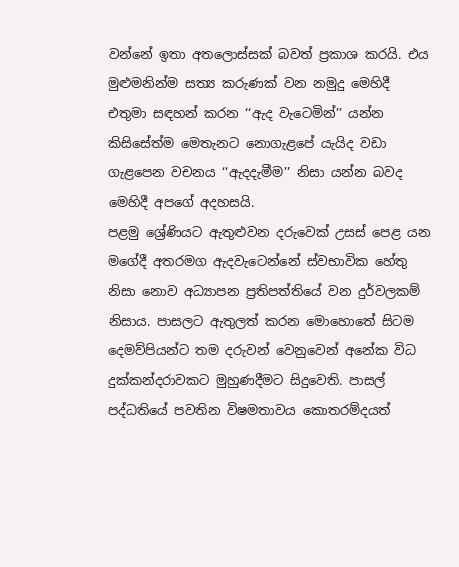වන්නේ ඉතා අතලොස්සක් බවත් ප්‍රකාශ කරයි. එය මුළුමනින්ම සත්‍ය කරුණක් වන නමුදු මෙහිදී එතුමා සඳහන් කරන ‘‘ඇද වැටෙමින්’’ යන්න කිසිසේත්ම මෙතැනට නොගැළපේ යැයිද වඩා ගැළපෙන වචනය ‘‘ඇදදැමීම’’ නිසා යන්න බවද මෙහිදී අපගේ අදහසයි.
පළමු ශ්‍රේණියට ඇතුළුවන දරුවෙක් උසස් පෙළ යන මගේදී අතරමග ඇදවැටෙන්නේ ස්වභාවික හේතු නිසා නොව අධ්‍යාපන ප්‍රතිපත්තියේ වන දුර්වලකම් නිසාය. පාසලට ඇතුලත් කරන මොහොතේ සිටම දෙමව්පියන්ට තම දරුවන් වෙනුවෙන් අනේක විධ දුක්කන්දරාවකට මුහුණදීමට සිදුවෙති. පාසල් පද්ධතියේ පවතින විෂමතාවය කොතරම්දයත්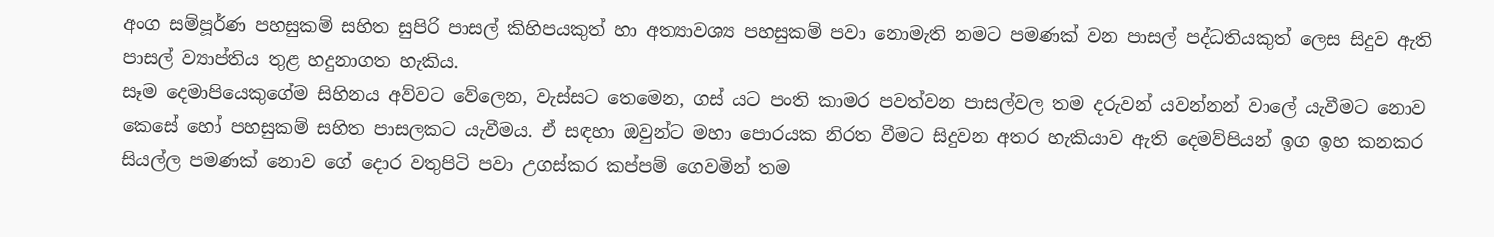අංග සම්පූර්ණ පහසුකම් සහිත සුපිරි පාසල් කිහිපයකුත් හා අත්‍යාවශ්‍ය පහසුකම් පවා නොමැති නමට පමණක් වන පාසල් පද්ධතියකුත් ලෙස සිදුව ඇති පාසල් ව්‍යාප්තිය තුළ හදුනාගත හැකිය.
සෑම දෙමාපියෙකුගේම සිහිනය අව්වට වේලෙන, වැස්සට තෙමෙන, ගස් යට පංති කාමර පවත්වන පාසල්වල තම දරුවන් යවන්නන් වාලේ යැවීමට නොව කෙසේ හෝ පහසුකම් සහිත පාසලකට යැවීමය. ඒ සඳහා ඔවුන්ට මහා පොරයක නිරත වීමට සිදුවන අතර හැකියාව ඇති දෙමව්පියන් ඉග ඉහ කනකර සියල්ල පමණක් නොව ගේ දොර වතුපිටි පවා උගස්කර කප්පම් ගෙවමින් තම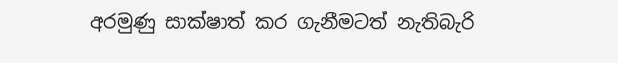අරමුණු සාක්ෂාත් කර ගැනීමටත් නැතිබැරි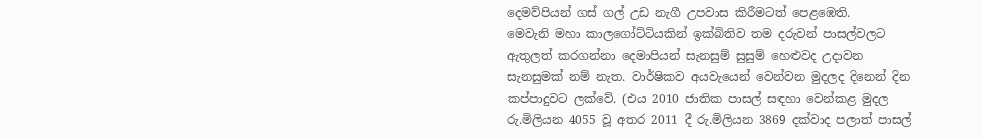දෙමව්පියන් ගස් ගල් උඩ නැගී උපවාස කිරීමටත් පෙළඹෙති.
මෙවැනි මහා කාලගෝට්ටියකින් ඉක්බිතිව තම දරුවන් පාසල්වලට ඇතුලත් කරගන්නා දෙමාපියන් සැනසුම් සුසුම් හෙළුවද උදාවන සැනසුමක් නම් නැත. වාර්ෂිකව අයවැයෙන් වෙන්වන මුදලද දිනෙන් දින කප්පාදුවට ලක්වේ. (එය 2010 ජාතික පාසල් සඳහා වෙන්කළ මුදල රු.මිලියන 4055 වූ අතර 2011 දී රු.මිලියන 3869 දක්වාද පලාත් පාසල්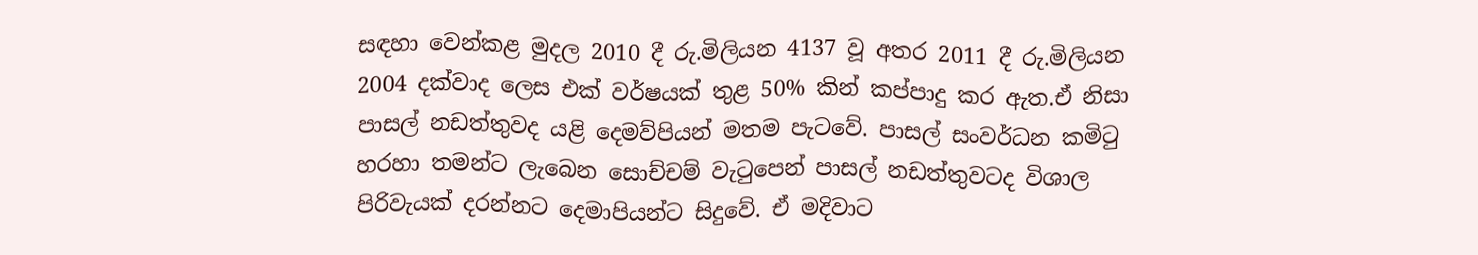සඳහා වෙන්කළ මුදල 2010 දී රු.මිලියන 4137 වූ අතර 2011 දී රු.මිලියන 2004 දක්වාද ලෙස එක් වර්ෂයක් තුළ 50% කින් කප්පාදු කර ඇත.ඒ නිසා පාසල් නඩත්තුවද යළි දෙමව්පියන් මතම පැටවේ. පාසල් සංවර්ධන කමිටු හරහා තමන්ට ලැබෙන සොච්චම් වැටුපෙන් පාසල් නඩත්තුවටද විශාල පිරිවැයක් දරන්නට දෙමාපියන්ට සිදුවේ. ඒ මදිවාට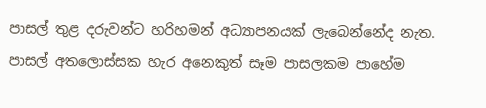පාසල් තුළ දරුවන්ට හරිහමන් අධ්‍යාපනයක් ලැබෙන්නේද නැත. පාසල් අතලොස්සක හැර අනෙකුත් සෑම පාසලකම පාහේම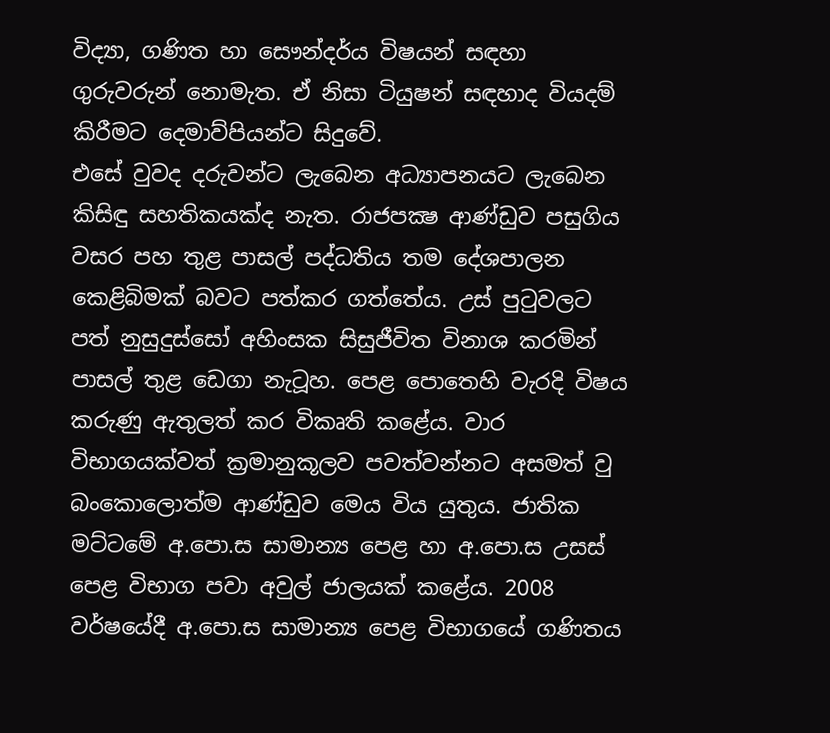විද්‍යා, ගණිත හා සෞන්දර්ය විෂයන් සඳහා ගුරුවරුන් නොමැත. ඒ නිසා ටියුෂන් සඳහාද වියදම් කිරීමට දෙමාව්පියන්ට සිදුවේ.
එසේ වුවද දරුවන්ට ලැබෙන අධ්‍යාපනයට ලැබෙන කිසිඳු සහතිකයක්ද නැත. රාජපක්‍ෂ ආණ්ඩුව පසුගිය වසර පහ තුළ පාසල් පද්ධතිය තම දේශපාලන කෙළිබිමක් බවට පත්කර ගත්තේය. උස් පුටුවලට පත් නුසුදුස්සෝ අහිංසක සිසුජීවිත විනාශ කරමින් පාසල් තුළ ඩෙගා නැටූහ. පෙළ පොතෙහි වැරදි විෂය කරුණු ඇතුලත් කර විකෘති කළේය. වාර විභාගයක්වත් ක්‍රමානුකූලව පවත්වන්නට අසමත් වු බංකොලොත්ම ආණ්ඩුව මෙය විය යුතුය. ජාතික මට්ටමේ අ.පො.ස සාමාන්‍ය පෙළ හා අ.පො.ස උසස් පෙළ විභාග පවා අවුල් ජාලයක් කළේය. 2008 වර්ෂයේදී අ.පො.ස සාමාන්‍ය පෙළ විභාගයේ ගණිතය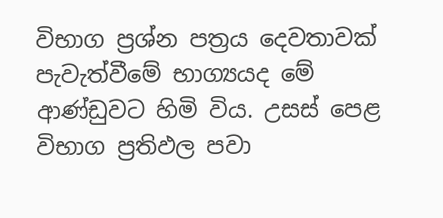විභාග ප්‍රශ්න පත්‍රය දෙවතාවක් පැවැත්වීමේ භාග්‍යයද මේ ආණ්ඩුවට හිමි විය. උසස් පෙළ විභාග ප්‍රතිඵල පවා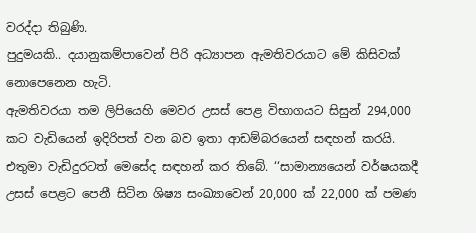වරද්දා තිබුණි.
පුදුමයකි.. දයානුකම්පාවෙන් පිරි අධ්‍යාපන ඇමතිවරයාට මේ කිසිවක් නොපෙනෙන හැටි.
ඇමතිවරයා තම ලිපියෙහි මෙවර උසස් පෙළ විභාගයට සිසුන් 294,000 කට වැඩියෙන් ඉදිරිපත් වන බව ඉතා ආඩම්බරයෙන් සඳහන් කරයි. එතුමා වැඩිදුරටත් මෙසේද සඳහන් කර තිබේ. ‘‘සාමාන්‍යයෙන් වර්ෂයකදී උසස් පෙළට පෙනී සිටින ශිෂ්‍ය සංඛ්‍යාවෙන් 20,000 ක් 22,000 ක් පමණ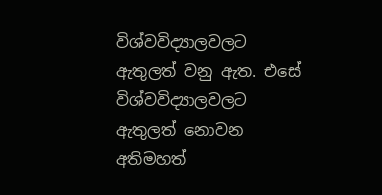විශ්වවිද්‍යාලවලට ඇතුලත් වනු ඇත. එසේ විශ්වවිද්‍යාලවලට ඇතුලත් නොවන අතිමහත්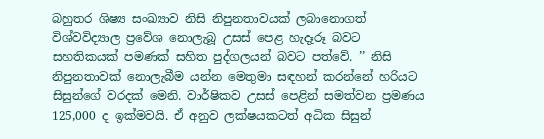බහුතර ශිෂ්‍ය සංඛ්‍යාව නිසි නිපුනතාවයක් ලබානොගත් විශ්වවිද්‍යාල ප්‍රවේශ නොලැබූ උසස් පෙළ හැදෑරූ බවට සහතිකයක් පමණක් සහිත පුද්ගලයන් බවට පත්වේ. ’’ නිසි නිපුනතාවක් නොලැබීම යන්න මෙතුමා සඳහන් කරන්නේ හරියට සිසුන්ගේ වරදක් මෙනි. වාර්ෂිකව උසස් පෙළින් සමත්වන ප්‍රමණය 125,000 ද ඉක්මවයි. ඒ අනුව ලක්ෂයකටත් අධික සිසුන්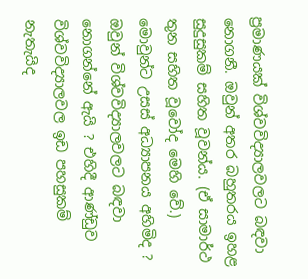ප්‍රමාණයක් විශ්වවිද්‍යාලවලට බඳවා නොගනී. ඔවුන් අතර බහුතරය ඉහළ සුදුසුකම් සහිත වූවන්ය. (ඒ සාමාර්ථ තුන සහිත වූවෝද මෙහි වේ.) මොවුන්ට උසස් අධ්‍යාපනය අහිමිද ? ඔවුන් විශ්වවිද්‍යාලවලට බඳවා නොගන්නේ ඇයි ? එහිදී ආණ්ඩුව විශ්වවිද්‍යාලවල ඉඩ පහසුකම් නැතැයිද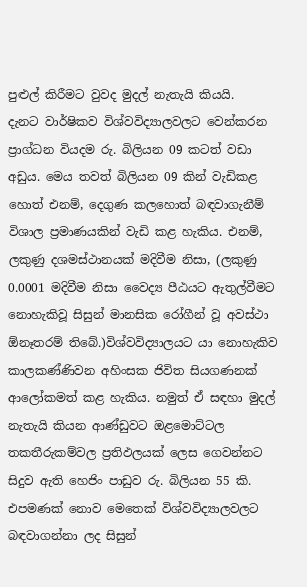පුළුල් කිරීමට වුවද මුදල් නැතැයි කියයි.
දැනට වාර්ෂිකව විශ්වවිද්‍යාලවලට වෙන්කරන ප්‍රාග්ධන වියදම රු. බිලියන 09 කටත් වඩා අඩුය. මෙය තවත් බිලියන 09 කින් වැඩිකළ හොත් එනම්, දෙගුණ කලහොත් බඳවාගැනීම් විශාල ප්‍රමාණයකින් වැඩි කළ හැකිය. එනම්, ලකුණු දශමස්ථානයක් මදිවීම නිසා, (ලකුණු 0.0001 මදිවීම නිසා වෛද්‍ය පීඨයට ඇතුල්වීමට නොහැකිවූ සිසුන් මානසික රෝගීන් වූ අවස්ථා ඕනෑතරම් තිබේ.)විශ්වවිද්‍යාලයට යා නොහැකිව කාලකණ්ණිවන අහිංසක ජිවිත සියගණනක් ආලෝකමත් කළ හැකිය. නමුත් ඒ සඳහා මුදල් නැතැයි කියන ආණ්ඩුවට ඔළමොට්ටල තකතීරුකම්වල ප්‍රතිඵලයක් ලෙස ගෙවන්නට සිදුව ඇති හෙජිං පාඩුව රු. බිලියන 55 කි.
එපමණක් නොව මෙතෙක් විශ්වවිද්‍යාලවලට බඳවාගන්නා ලද සිසුන්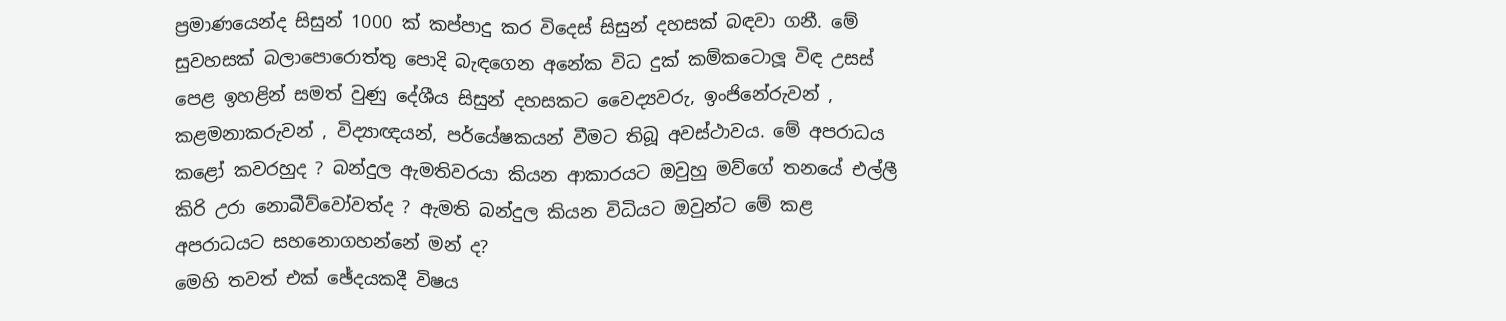ප්‍රමාණයෙන්ද සිසුන් 1000 ක් කප්පාදු කර විදෙස් සිසුන් දහසක් බඳවා ගනී. මේ සුවහසක් බලාපොරොත්තු පොදි බැඳගෙන අනේක විධ දුක් කම්කටොලූ විඳ උසස් පෙළ ඉහළින් සමත් වුණු දේශීය සිසුන් දහසකට වෛද්‍යවරු, ඉංජිනේරුවන් , කළමනාකරුවන් , විද්‍යාඥයන්, පර්යේෂකයන් වීමට තිබූ අවස්ථාවය. මේ අපරාධය කළෝ කවරහුද ? බන්දුල ඇමතිවරයා කියන ආකාරයට ඔවුහු මව්ගේ තනයේ එල්ලී කිරි උරා නොබීව්වෝවත්ද ? ඇමති බන්දුල කියන විධියට ඔවුන්ට මේ කළ අපරාධයට සහනොගහන්නේ මන් ද?
මෙහි තවත් එක් ඡේදයකදී විෂය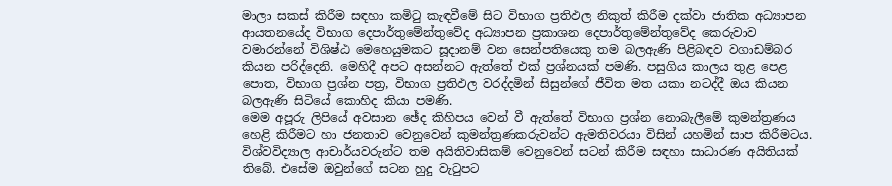මාලා සකස් කිරීම සඳහා කමිටු කැඳවීමේ සිට විභාග ප්‍රතිඵල නිකුත් කිරීම දක්වා ජාතික අධ්‍යාපන ආයතනයේද විභාග දෙපාර්තුමේන්තුවේද අධ්‍යාපන ප්‍රකාශන දෙපාර්තුමේන්තුවේද කෙරුවාව වමාරන්නේ විශිෂ්ඨ මෙහෙයුමකට සූදානම් වන සෙන්පතියෙකු තම බලඇණි පිළිබඳව වගාඩම්බර කියන පරිද්දෙනි. මෙහිදී අපට අසන්නට ඇත්තේ එක් ප්‍රශ්නයක් පමණි. පසුගිය කාලය තුළ පෙළ පොත, විභාග ප්‍රශ්න පත්‍ර, විභාග ප්‍රතිඵල වරද්දමින් සිසුන්ගේ ජීවිත මත යකා නටද්දී ඔය කියන බලඇණි සිටියේ කොහිද කියා පමණි.
මෙම අපූරු ලිපියේ අවසාන ඡේද කිහිපය වෙන් වී ඇත්තේ විභාග ප්‍රශ්න නොබැලීමේ කුමන්ත්‍රණය හෙළි කිරීමට හා ජනතාව වෙනුවෙන් කුමන්ත්‍රණකරුවන්ට ඇමතිවරයා විසින් යහමින් සාප කිරීමටය.
විශ්වවිද්‍යාල ආචාර්යවරුන්ට තම අයිතිවාසිකම් වෙනුවෙන් සටන් කිරීම සඳහා සාධාරණ අයිතියක් තිබේ. එසේම ඔවුන්ගේ සටන හුදු වැටුපට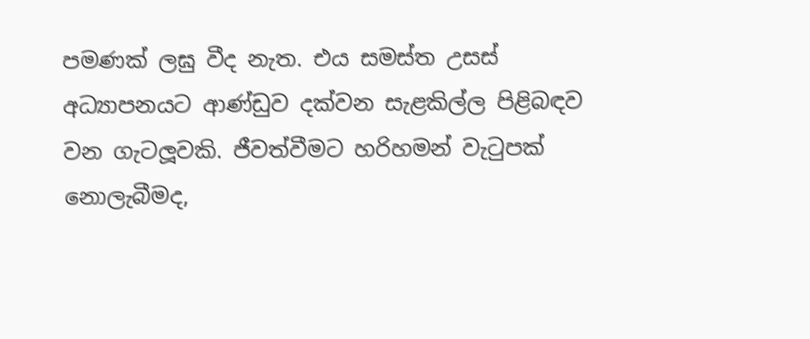පමණක් ලඝු වීද නැත. එය සමස්ත උසස් අධ්‍යාපනයට ආණ්ඩුව දක්වන සැළකිල්ල පිළිබඳව වන ගැටලූවකි. ජීවත්වීමට හරිහමන් වැටුපක් නොලැබීමද,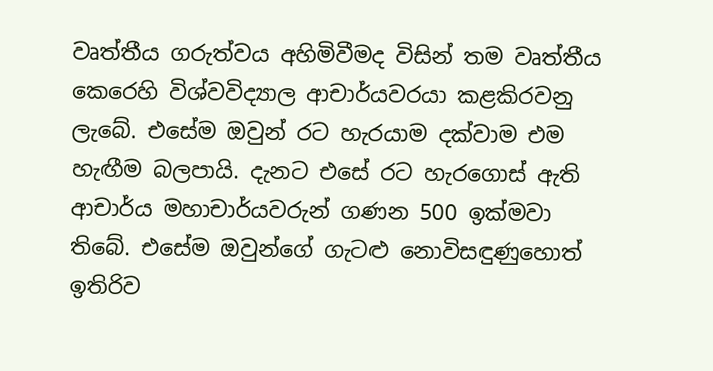වෘත්තීය ගරුත්වය අහිමිවීමද විසින් තම වෘත්තීය කෙරෙහි විශ්වවිද්‍යාල ආචාර්යවරයා කළකිරවනු ලැබේ. එසේම ඔවුන් රට හැරයාම දක්වාම එම හැඟීම බලපායි. දැනට එසේ රට හැරගොස් ඇති ආචාර්ය මහාචාර්යවරුන් ගණන 500 ඉක්මවා තිබේ. එසේම ඔවුන්ගේ ගැටළු නොවිසඳුණුහොත් ඉතිරිව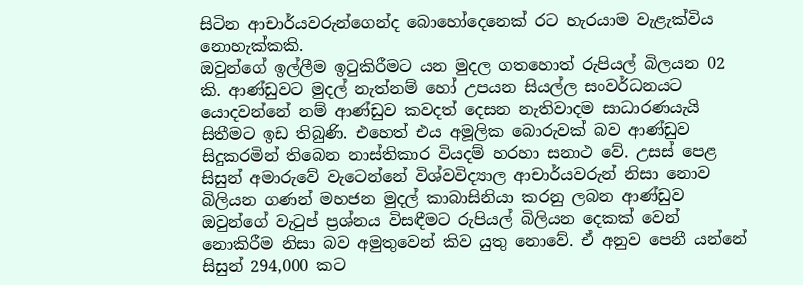සිටින ආචාර්යවරුන්ගෙන්ද බොහෝදෙනෙක් රට හැරයාම වැළැක්විය නොහැක්කකි.
ඔවුන්ගේ ඉල්ලීම ඉටුකිරීමට යන මුදල ගතහොත් රුපියල් බිලයන 02 කි. ආණ්ඩුවට මුදල් නැත්නම් හෝ උපයන සියල්ල සංවර්ධනයට යොදවන්නේ නම් ආණ්ඩුව කවදත් දෙසන නැතිවාදම සාධාරණයැයි සිතීමට ඉඩ තිබුණි. එහෙත් එය අමූලික බොරුවක් බව ආණ්ඩුව සිදුකරමින් තිබෙන නාස්තිකාර වියදම් හරහා සනාථ වේ. උසස් පෙළ සිසුන් අමාරුවේ වැටෙන්නේ විශ්වවිද්‍යාල ආචාර්යවරුන් නිසා නොව බිලියන ගණන් මහජන මුදල් කාබාසිනියා කරනු ලබන ආණ්ඩුව ඔවුන්ගේ වැටුප් ප්‍රශ්නය විසඳීමට රුපියල් බිලියන දෙකක් වෙන් නොකිරීම නිසා බව අමුතුවෙන් කිව යුතු නොවේ. ඒ අනුව පෙනී යන්නේ සිසුන් 294,000 කට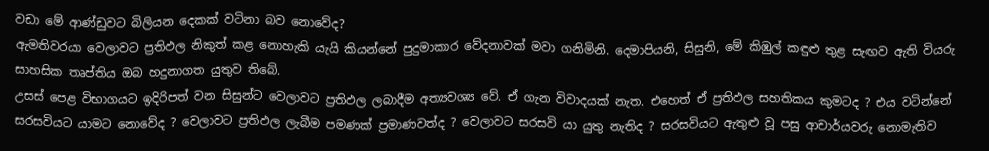වඩා මේ ආණ්ඩුවට බිලියන දෙකක් වටිනා බව නොවේද?
ඇමතිවරයා වෙලාවට ප්‍රතිඵල නිකුත් කළ නොහැකි යැයි කියන්නේ පුදුමාකාර වේදනාවක් මවා ගනිමිනි. දෙමාපියනි, සිසුනි, මේ කිඹුල් කඳුළු තුළ සැඟව ඇති වියරු සාහසික තෘප්තිය ඔබ හදුනාගත යුතුව තිබේ.
උසස් පෙළ විභාගයට ඉදිරිපත් වන සිසුන්ට වෙලාවට ප්‍රතිඵල ලබාදීම අත්‍යවශ්‍ය වේ. ඒ ගැන විවාදයක් නැත. එහෙත් ඒ ප්‍රතිඵල සහතිකය කුමටද ? එය වටින්නේ සරසවියට යාමට නොවේද ? වෙලාවට ප්‍රතිඵල ලැබීම පමණක් ප්‍රමාණවත්ද ? වෙලාවට සරසවි යා යුතු නැතිද ? සරසවියට ඇතුළු වූ පසු ආචාර්යවරු නොමැතිව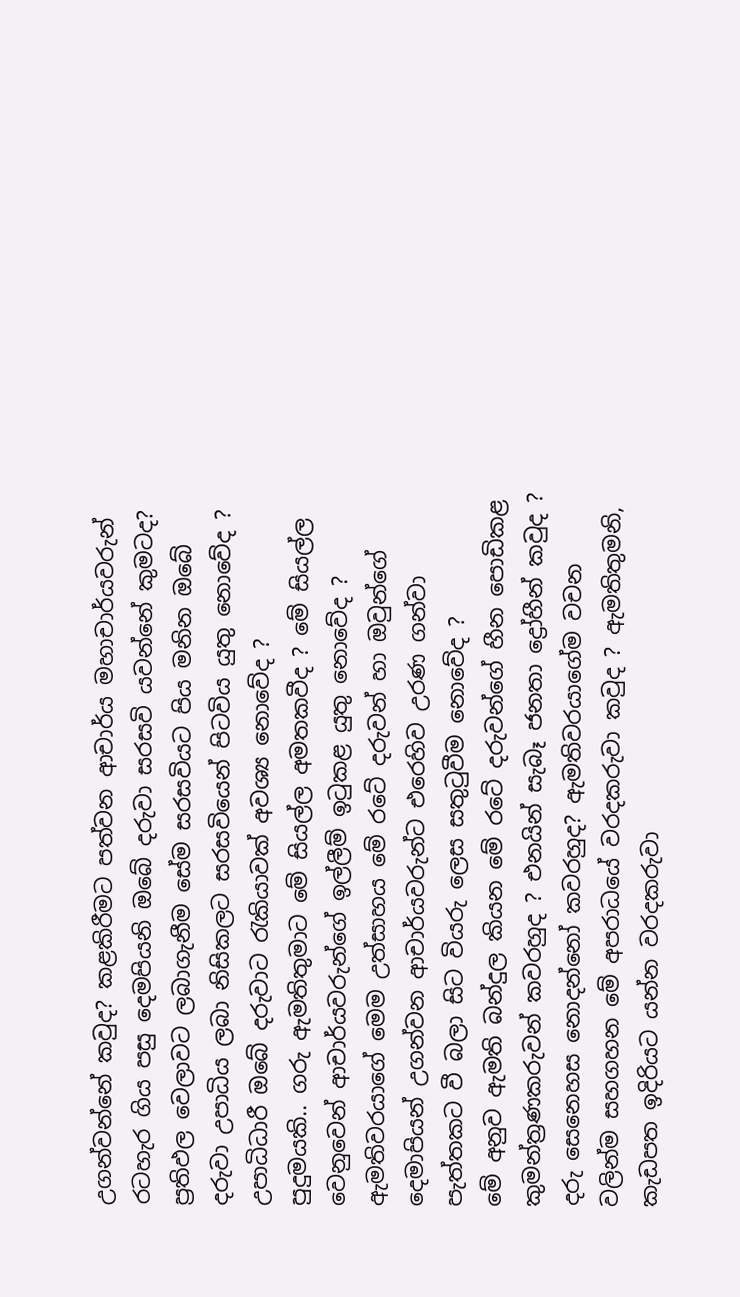උගන්වන්නේ කවුද? කළකිරීමට පත්වන ආචාර්ය මහාචාර්යවරුන් රටහැර ගිය පසු දෙමපියනි ඔබේ දරුවා සරසවි යවන්නේ කුමටද? ප්‍රතිඵල වෙලාවට ලබාගැනීම සේම සරසවියට පිය මනින ඔබේ දරුවා උපාධිය ලබා නිසිකලට සරසවියෙන් පිටවිය යුතු නොවේද ? උපාධිධාරී ඔබේ දරුවාට රැකියාවක් අවශ්‍ය නොවේද ?
පුදුමයකි.. ගරු ඇමතිතුමාට මේ සියල්ල අමතකවීද ? මේ සියල්ල වෙනුවෙන් ආචාර්යවරුන්ගේ ඉල්ලීම් ඉටුකළ යුතු නොවේද ? ඇමතිවරයාගේ මෙම උත්සාහය මේ රටේ දරුවන් හා ඔවුන්ගේ දෙමාපියන් උගන්වන ආචාර්යවරුන්ට එරෙහිව උරණ ගන්වා පැත්තකට වී බලා සිට වියරු ලෙස සතුටුවීම නොවේද ?
මේ අනුව ඇමති බන්දුල කියන මේ රටේ දරුවන්ගේ හීන පොඩිකළ කුමන්ත්‍රණකරුවන් කවරහුද ? එනයින් සැබෑ ජනතා ද්‍රෝහීන් කවුද ? දරු සෙනෙහස නොදන්නෝ කවරහුද? ඇමතිවරයාගේම වචන වලින්ම සහගහන මේ අපරාධයේ වරදකරුවා කවුද ? ඇමතිතුමනි, කැඩපත ඉදිරියට යන්න වරදකරුවා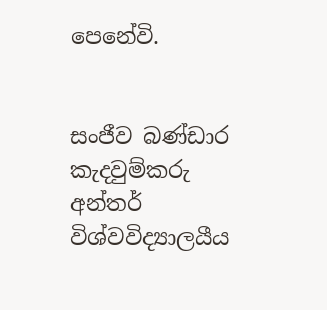පෙනේවි.


සංජීව බණ්ඩාර
කැදවුම්කරු
අන්තර් විශ්වවිද්‍යාලයීය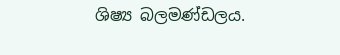ශිෂ්‍ය බලමණ්ඩලය.